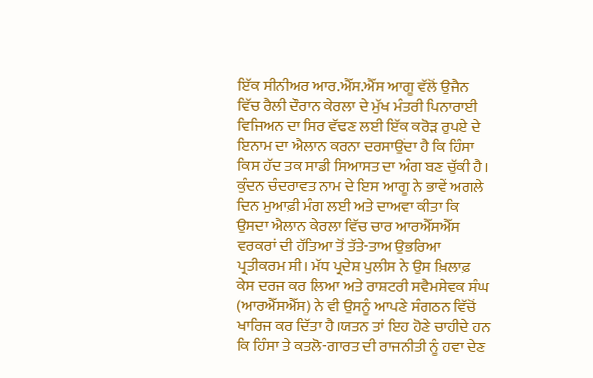ਇੱਕ ਸੀਨੀਅਰ ਆਰ.ਐੱਸ.ਐੱਸ ਆਗੂ ਵੱਲੋਂ ਉਜੈਨ ਵਿੱਚ ਰੈਲੀ ਦੌਰਾਨ ਕੇਰਲਾ ਦੇ ਮੁੱਖ ਮੰਤਰੀ ਪਿਨਾਰਾਈ ਵਿਜਿਅਨ ਦਾ ਸਿਰ ਵੱਢਣ ਲਈ ਇੱਕ ਕਰੋੜ ਰੁਪਏ ਦੇ ਇਨਾਮ ਦਾ ਐਲਾਨ ਕਰਨਾ ਦਰਸਾਉਂਦਾ ਹੈ ਕਿ ਹਿੰਸਾ ਕਿਸ ਹੱਦ ਤਕ ਸਾਡੀ ਸਿਆਸਤ ਦਾ ਅੰਗ ਬਣ ਚੁੱਕੀ ਹੈ। ਕੁੰਦਨ ਚੰਦਰਾਵਤ ਨਾਮ ਦੇ ਇਸ ਆਗੂ ਨੇ ਭਾਵੇਂ ਅਗਲੇ ਦਿਨ ਮੁਆਫ਼ੀ ਮੰਗ ਲਈ ਅਤੇ ਦਾਅਵਾ ਕੀਤਾ ਕਿ ਉਸਦਾ ਐਲਾਨ ਕੇਰਲਾ ਵਿੱਚ ਚਾਰ ਆਰਐੱਸਐੱਸ ਵਰਕਰਾਂ ਦੀ ਹੱਤਿਆ ਤੋਂ ਤੱਤੇ-ਤਾਅ ਉਭਰਿਆ ਪ੍ਰਤੀਕਰਮ ਸੀ। ਮੱਧ ਪ੍ਰਦੇਸ਼ ਪੁਲੀਸ ਨੇ ਉਸ ਖ਼ਿਲਾਫ਼ ਕੇਸ ਦਰਜ ਕਰ ਲਿਆ ਅਤੇ ਰਾਸ਼ਟਰੀ ਸਵੈਮਸੇਵਕ ਸੰਘ (ਆਰਐੱਸਐੱਸ) ਨੇ ਵੀ ਉਸਨੂੰ ਆਪਣੇ ਸੰਗਠਨ ਵਿੱਚੋਂ ਖਾਰਿਜ ਕਰ ਦਿੱਤਾ ਹੈ।ਯਤਨ ਤਾਂ ਇਹ ਹੋਣੇ ਚਾਹੀਦੇ ਹਨ ਕਿ ਹਿੰਸਾ ਤੇ ਕਤਲੋ-ਗਾਰਤ ਦੀ ਰਾਜਨੀਤੀ ਨੂੰ ਹਵਾ ਦੇਣ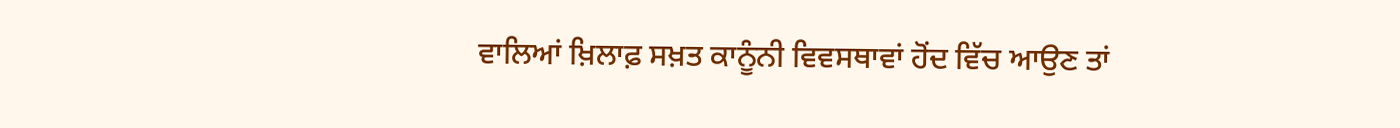ਵਾਲਿਆਂ ਖ਼ਿਲਾਫ਼ ਸਖ਼ਤ ਕਾਨੂੰਨੀ ਵਿਵਸਥਾਵਾਂ ਹੋਂਦ ਵਿੱਚ ਆਉਣ ਤਾਂ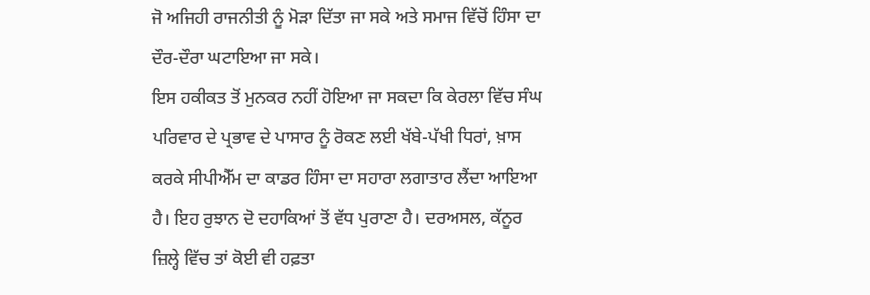ਜੋ ਅਜਿਹੀ ਰਾਜਨੀਤੀ ਨੂੰ ਮੋੜਾ ਦਿੱਤਾ ਜਾ ਸਕੇ ਅਤੇ ਸਮਾਜ ਵਿੱਚੋਂ ਹਿੰਸਾ ਦਾ ਦੌਰ-ਦੌਰਾ ਘਟਾਇਆ ਜਾ ਸਕੇ।
ਇਸ ਹਕੀਕਤ ਤੋਂ ਮੁਨਕਰ ਨਹੀਂ ਹੋਇਆ ਜਾ ਸਕਦਾ ਕਿ ਕੇਰਲਾ ਵਿੱਚ ਸੰਘ ਪਰਿਵਾਰ ਦੇ ਪ੍ਰਭਾਵ ਦੇ ਪਾਸਾਰ ਨੂੰ ਰੋਕਣ ਲਈ ਖੱਬੇ-ਪੱਖੀ ਧਿਰਾਂ, ਖ਼ਾਸ ਕਰਕੇ ਸੀਪੀਐੱਮ ਦਾ ਕਾਡਰ ਹਿੰਸਾ ਦਾ ਸਹਾਰਾ ਲਗਾਤਾਰ ਲੈਂਦਾ ਆਇਆ ਹੈ। ਇਹ ਰੁਝਾਨ ਦੋ ਦਹਾਕਿਆਂ ਤੋਂ ਵੱਧ ਪੁਰਾਣਾ ਹੈ। ਦਰਅਸਲ, ਕੱਨੂਰ ਜ਼ਿਲ੍ਹੇ ਵਿੱਚ ਤਾਂ ਕੋਈ ਵੀ ਹਫ਼ਤਾ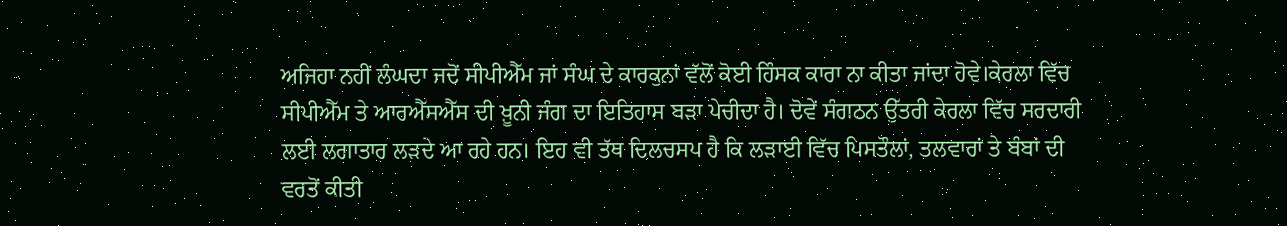ਅਜਿਹਾ ਨਹੀਂ ਲੰਘਦਾ ਜਦੋਂ ਸੀਪੀਐੱਮ ਜਾਂ ਸੰਘ ਦੇ ਕਾਰਕੁਨਾਂ ਵੱਲੋਂ ਕੋਈ ਹਿੰਸਕ ਕਾਰਾ ਨਾ ਕੀਤਾ ਜਾਂਦਾ ਹੋਵੇ।ਕੇਰਲਾ ਵਿੱਚ ਸੀਪੀਐੱਮ ਤੇ ਆਰਐੱਸਐੱਸ ਦੀ ਖ਼ੂਨੀ ਜੰਗ ਦਾ ਇਤਿਹਾਸ ਬੜਾ ਪੇਚੀਦਾ ਹੈ। ਦੋਵੇਂ ਸੰਗਠਨ ਉੱਤਰੀ ਕੇਰਲਾ ਵਿੱਚ ਸਰਦਾਰੀ ਲਈ ਲਗਾਤਾਰ ਲੜਦੇ ਆ ਰਹੇ ਹਨ। ਇਹ ਵੀ ਤੱਥ ਦਿਲਚਸਪ ਹੈ ਕਿ ਲੜਾਈ ਵਿੱਚ ਪਿਸਤੌਲਾਂ, ਤਲਵਾਰਾਂ ਤੇ ਬੰਬਾਂ ਦੀ ਵਰਤੋਂ ਕੀਤੀ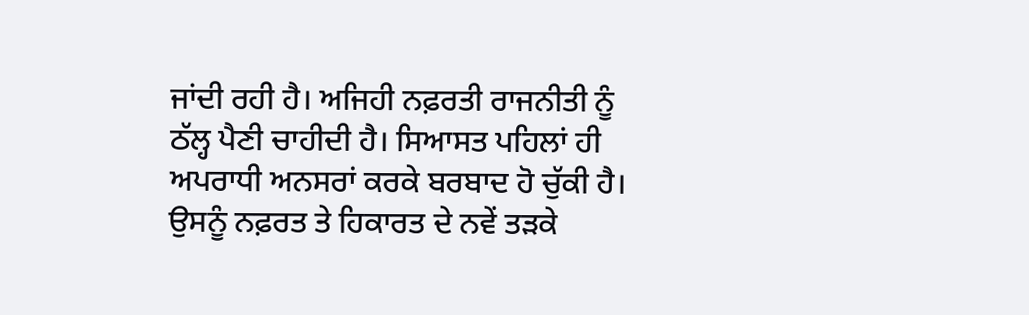ਜਾਂਦੀ ਰਹੀ ਹੈ। ਅਜਿਹੀ ਨਫ਼ਰਤੀ ਰਾਜਨੀਤੀ ਨੂੰ ਠੱਲ੍ਹ ਪੈਣੀ ਚਾਹੀਦੀ ਹੈ। ਸਿਆਸਤ ਪਹਿਲਾਂ ਹੀ ਅਪਰਾਧੀ ਅਨਸਰਾਂ ਕਰਕੇ ਬਰਬਾਦ ਹੋ ਚੁੱਕੀ ਹੈ। ਉਸਨੂੰ ਨਫ਼ਰਤ ਤੇ ਹਿਕਾਰਤ ਦੇ ਨਵੇਂ ਤੜਕੇ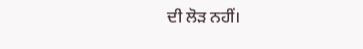ਦੀ ਲੋੜ ਨਹੀਂ।